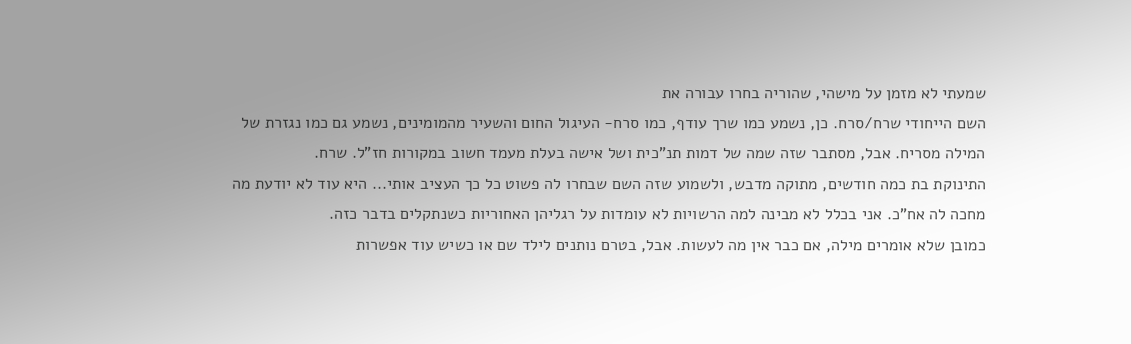שמעתי לא מזמן על מישהי, שהוריה בחרו עבורה את
השם הייחודי שרח/סרח. כן, נשמע כמו שרך עודף, כמו סרח- העיגול החום והשעיר מהמומינים, נשמע גם כמו נגזרת של המילה מסריח. אבל, מסתבר שזה שמה של דמות תנ"כית ושל אישה בעלת מעמד חשוב במקורות חז"ל. שרח.
התינוקת בת כמה חודשים, מתוקה מדבש, ולשמוע שזה השם שבחרו לה פשוט כל כך העציב אותי... היא עוד לא יודעת מה מחכה לה אח"כ. אני בכלל לא מבינה למה הרשויות לא עומדות על רגליהן האחוריות כשנתקלים בדבר כזה.
כמובן שלא אומרים מילה, אם כבר אין מה לעשות. אבל, בטרם נותנים לילד שם או כשיש עוד אפשרות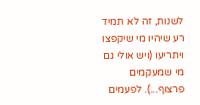לשנות, זה לא תמיד רע שיהיו מי שיקפצו ויתריעו (ויש אולי גם מי שמעקמים פרצוף...). לפעמים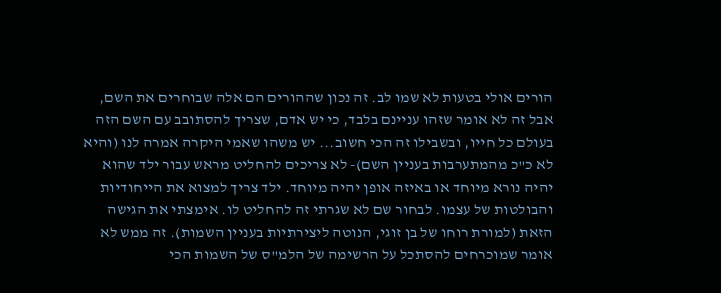הורים אולי בטעות לא שמו לב. זה נכון שההורים הם אלה שבוחרים את השם, אבל זה לא אומר שזהו עניינם בלבד, כי יש אדם, שצריך להסתובב עם השם הזה בעולם כל חייו, ובשבילו זה הכי חשוב... יש משהו שאמי היקרה אמרה לנו (והיא לא כ"כ מהמתערבות בעניין השם)- לא צריכים להחליט מראש עבור ילד שהוא יהיה נורא מיוחד או באיזה אופן יהיה מיוחד. ילד צריך למצוא את הייחודיות והבולטות של עצמו. לבחור שם לא שגרתי זה להחליט לו. אימצתי את הגישה הזאת (למורת רוחו של בן זוגי, הנוטה ליצירתיות בעניין השמות). זה ממש לא אומר שמוכרחים להסתכל על הרשימה של הלמ"ס של השמות הכי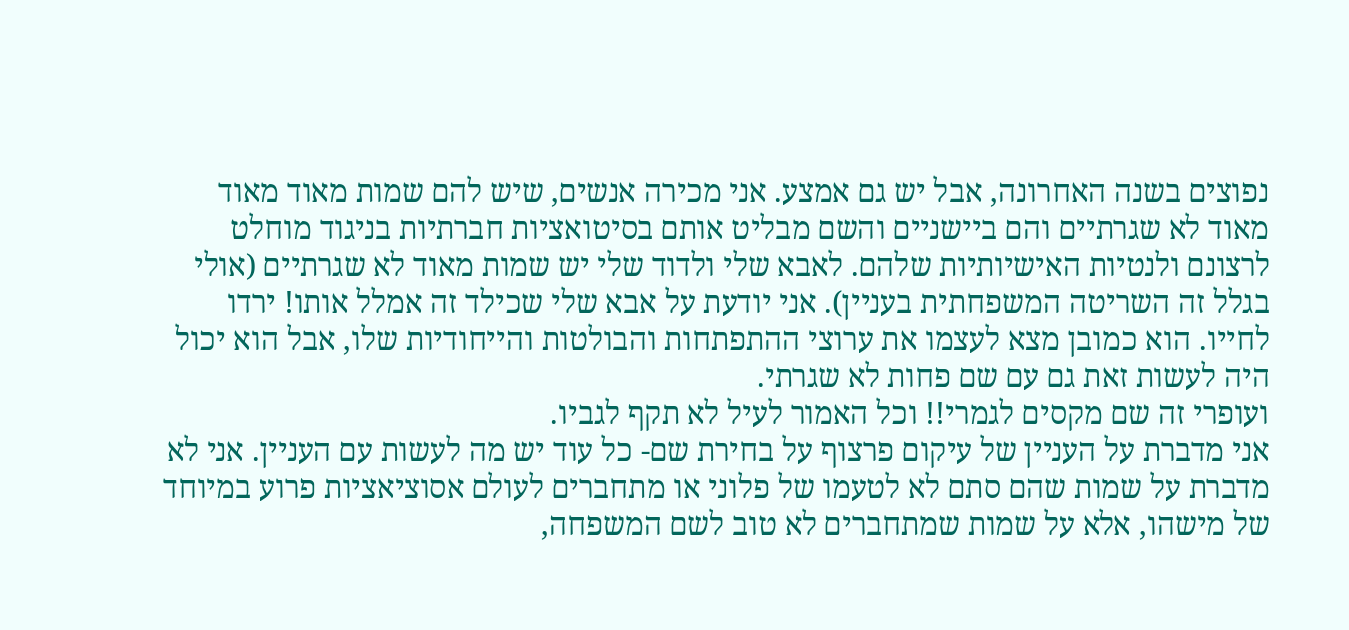נפוצים בשנה האחרונה, אבל יש גם אמצע. אני מכירה אנשים, שיש להם שמות מאוד מאוד מאוד לא שגרתיים והם ביישניים והשם מבליט אותם בסיטואציות חברתיות בניגוד מוחלט לרצונם ולנטיות האישיותיות שלהם. לאבא שלי ולדוד שלי יש שמות מאוד לא שגרתיים (אולי בגלל זה השריטה המשפחתית בעניין). אני יודעת על אבא שלי שכילד זה אמלל אותו! ירדו לחייו. הוא כמובן מצא לעצמו את ערוצי ההתפתחות והבולטות והייחודיות שלו, אבל הוא יכול היה לעשות זאת גם עם שם פחות לא שגרתי.
ועופרי זה שם מקסים לגמרי!! וכל האמור לעיל לא תקף לגביו.
אני מדברת על העניין של עיקום פרצוף על בחירת שם- כל עוד יש מה לעשות עם העניין. אני לא מדברת על שמות שהם סתם לא לטעמו של פלוני או מתחברים לעולם אסוציאציות פרוע במיוחד של מישהו, אלא על שמות שמתחברים לא טוב לשם המשפחה,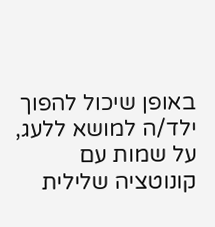באופן שיכול להפוך ילד/ה למושא ללעג, על שמות עם קונוטציה שלילית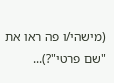(מישהי/ו פה ראו את "שם פרטי"?)...